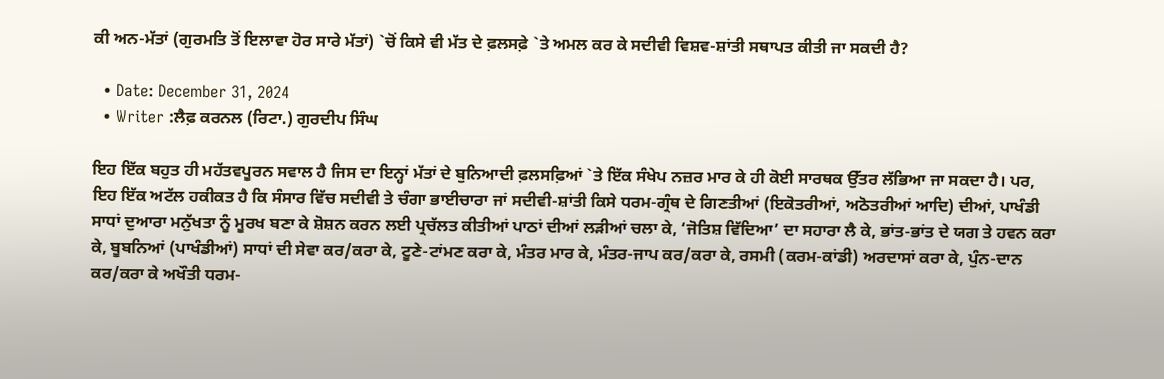ਕੀ ਅਨ-ਮੱਤਾਂ (ਗੁਰਮਤਿ ਤੋਂ ਇਲਾਵਾ ਹੋਰ ਸਾਰੇ ਮੱਤਾਂ) `ਚੋਂ ਕਿਸੇ ਵੀ ਮੱਤ ਦੇ ਫ਼ਲਸਫ਼ੇ `ਤੇ ਅਮਲ ਕਰ ਕੇ ਸਦੀਵੀ ਵਿਸ਼ਵ-ਸ਼ਾਂਤੀ ਸਥਾਪਤ ਕੀਤੀ ਜਾ ਸਕਦੀ ਹੈ?

  • Date: December 31, 2024
  • Writer :ਲੈਫ਼ ਕਰਨਲ (ਰਿਟਾ.) ਗੁਰਦੀਪ ਸਿੰਘ

ਇਹ ਇੱਕ ਬਹੁਤ ਹੀ ਮਹੱਤਵਪੂਰਨ ਸਵਾਲ ਹੈ ਜਿਸ ਦਾ ਇਨ੍ਹਾਂ ਮੱਤਾਂ ਦੇ ਬੁਨਿਆਦੀ ਫ਼ਲਸਫ਼ਿਆਂ `ਤੇ ਇੱਕ ਸੰਖੇਪ ਨਜ਼ਰ ਮਾਰ ਕੇ ਹੀ ਕੋਈ ਸਾਰਥਕ ਉੱਤਰ ਲੱਭਿਆ ਜਾ ਸਕਦਾ ਹੈ। ਪਰ, ਇਹ ਇੱਕ ਅਟੱਲ ਹਕੀਕਤ ਹੈ ਕਿ ਸੰਸਾਰ ਵਿੱਚ ਸਦੀਵੀ ਤੇ ਚੰਗਾ ਭਾਈਚਾਰਾ ਜਾਂ ਸਦੀਵੀ-ਸ਼ਾਂਤੀ ਕਿਸੇ ਧਰਮ-ਗ੍ਰੰਥ ਦੇ ਗਿਣਤੀਆਂ (ਇਕੋਤਰੀਆਂ, ਅਠੋਤਰੀਆਂ ਆਦਿ) ਦੀਆਂ, ਪਾਖੰਡੀ ਸਾਧਾਂ ਦੁਆਰਾ ਮਨੁੱਖਤਾ ਨੂੰ ਮੂਰਖ ਬਣਾ ਕੇ ਸ਼ੋਸ਼ਨ ਕਰਨ ਲਈ ਪ੍ਰਚੱਲਤ ਕੀਤੀਆਂ ਪਾਠਾਂ ਦੀਆਂ ਲੜੀਆਂ ਚਲਾ ਕੇ, ‘ਜੋਤਿਸ਼ ਵਿੱਦਿਆ’ ਦਾ ਸਹਾਰਾ ਲੈ ਕੇ, ਭਾਂਤ-ਭਾਂਤ ਦੇ ਯਗ ਤੇ ਹਵਨ ਕਰਾ ਕੇ, ਬੂਬਨਿਆਂ (ਪਾਖੰਡੀਆਂ) ਸਾਧਾਂ ਦੀ ਸੇਵਾ ਕਰ/ਕਰਾ ਕੇ, ਟੂਣੇ-ਟਾਂਮਣ ਕਰਾ ਕੇ, ਮੰਤਰ ਮਾਰ ਕੇ, ਮੰਤਰ-ਜਾਪ ਕਰ/ਕਰਾ ਕੇ, ਰਸਮੀ (ਕਰਮ-ਕਾਂਡੀ) ਅਰਦਾਸਾਂ ਕਰਾ ਕੇ, ਪੁੰਨ-ਦਾਨ ਕਰ/ਕਰਾ ਕੇ ਅਖੌਤੀ ਧਰਮ-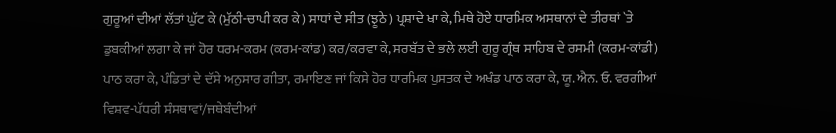ਗੁਰੂਆਂ ਦੀਆਂ ਲੱਤਾਂ ਘੁੱਟ ਕੇ (ਮੁੱਠੀ-ਚਾਪੀ ਕਰ ਕੇ) ਸਾਧਾਂ ਦੇ ਸੀਤ (ਝੂਠੇ) ਪ੍ਰਸ਼ਾਦੇ ਖਾ ਕੇ, ਮਿਥੇ ਹੋਏ ਧਾਰਮਿਕ ਅਸਥਾਨਾਂ ਦੇ ਤੀਰਥਾਂ `ਤੇ ਡੁਬਕੀਆਂ ਲਗਾ ਕੇ ਜਾਂ ਹੋਰ ਧਰਮ-ਕਰਮ (ਕਰਮ-ਕਾਂਡ) ਕਰ/ਕਰਵਾ ਕੇ, ਸਰਬੱਤ ਦੇ ਭਲੇ ਲਈ ਗੁਰੂ ਗ੍ਰੰਥ ਸਾਹਿਬ ਦੇ ਰਸਮੀ (ਕਰਮ-ਕਾਂਡੀ) ਪਾਠ ਕਰਾ ਕੇ, ਪੰਡਿਤਾਂ ਦੇ ਦੱਸੇ ਅਨੁਸਾਰ ਗੀਤਾ, ਰਮਾਇਣ ਜਾਂ ਕਿਸੇ ਹੋਰ ਧਾਰਮਿਕ ਪੁਸਤਕ ਦੇ ਅਖੰਡ ਪਾਠ ਕਰਾ ਕੇ, ਯੂ. ਐਨ. ਓ. ਵਰਗੀਆਂ ਵਿਸ਼ਵ-ਪੱਧਰੀ ਸੰਸਥਾਵਾਂ/ਜਥੇਬੰਦੀਆਂ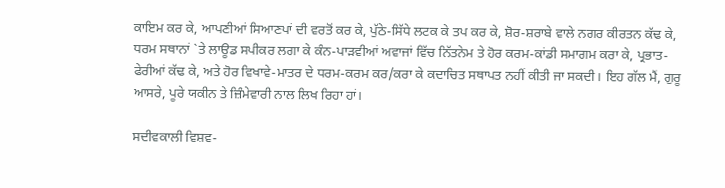ਕਾਇਮ ਕਰ ਕੇ, ਆਪਣੀਆਂ ਸਿਆਣਪਾਂ ਦੀ ਵਰਤੋਂ ਕਰ ਕੇ, ਪੁੱਠੇ-ਸਿੱਧੇ ਲਟਕ ਕੇ ਤਪ ਕਰ ਕੇ, ਸ਼ੋਰ-ਸ਼ਰਾਬੇ ਵਾਲੇ ਨਗਰ ਕੀਰਤਨ ਕੱਢ ਕੇ, ਧਰਮ ਸਥਾਨਾਂ `ਤੇ ਲਾਊਡ ਸਪੀਕਰ ਲਗਾ ਕੇ ਕੰਨ-ਪਾੜਵੀਆਂ ਅਵਾਜਾਂ ਵਿੱਚ ਨਿੱਤਨੇਮ ਤੇ ਹੋਰ ਕਰਮ-ਕਾਂਡੀ ਸਮਾਗਮ ਕਰਾ ਕੇ, ਪ੍ਰਭਾਤ-ਫੇਰੀਆਂ ਕੱਢ ਕੇ, ਅਤੇ ਹੋਰ ਵਿਖਾਵੇ-ਮਾਤਰ ਦੇ ਧਰਮ-ਕਰਮ ਕਰ/ਕਰਾ ਕੇ ਕਦਾਚਿਤ ਸਥਾਪਤ ਨਹੀਂ ਕੀਤੀ ਜਾ ਸਕਦੀ। ਇਹ ਗੱਲ ਮੈਂ, ਗੁਰੂ ਆਸਰੇ, ਪੂਰੇ ਯਕੀਨ ਤੇ ਜ਼ਿੰਮੇਵਾਰੀ ਨਾਲ ਲਿਖ ਰਿਹਾ ਹਾਂ।

ਸਦੀਵਕਾਲੀ ਵਿਸ਼ਵ-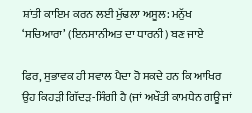ਸ਼ਾਂਤੀ ਕਾਇਮ ਕਰਨ ਲਈ ਮੁੱਢਲਾ ਅਸੂਲ: ਮਨੁੱਖ ‘ਸਚਿਆਰਾ’ (ਇਨਸਾਨੀਅਤ ਦਾ ਧਾਰਨੀ) ਬਣ ਜਾਏ

ਫਿਰ, ਸੁਭਾਵਕ ਹੀ ਸਵਾਲ ਪੈਦਾ ਹੋ ਸਕਦੇ ਹਨ ਕਿ ਆਖਿਰ ਉਹ ਕਿਹੜੀ ਗਿੱਦੜ-ਸਿੰਗੀ ਹੈ (ਜਾਂ ਅਖੌਤੀ ਕਾਮਧੇਨ ਗਊ ਜਾਂ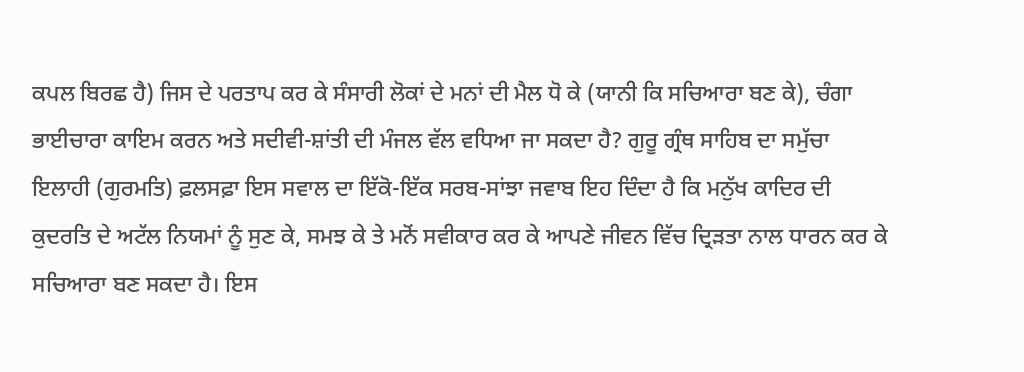ਕਪਲ ਬਿਰਛ ਹੈ) ਜਿਸ ਦੇ ਪਰਤਾਪ ਕਰ ਕੇ ਸੰਸਾਰੀ ਲੋਕਾਂ ਦੇ ਮਨਾਂ ਦੀ ਮੈਲ ਧੋ ਕੇ (ਯਾਨੀ ਕਿ ਸਚਿਆਰਾ ਬਣ ਕੇ), ਚੰਗਾ ਭਾਈਚਾਰਾ ਕਾਇਮ ਕਰਨ ਅਤੇ ਸਦੀਵੀ-ਸ਼ਾਂਤੀ ਦੀ ਮੰਜਲ ਵੱਲ ਵਧਿਆ ਜਾ ਸਕਦਾ ਹੈ? ਗੁਰੂ ਗ੍ਰੰਥ ਸਾਹਿਬ ਦਾ ਸਮੁੱਚਾ ਇਲਾਹੀ (ਗੁਰਮਤਿ) ਫ਼ਲਸਫ਼ਾ ਇਸ ਸਵਾਲ ਦਾ ਇੱਕੋ-ਇੱਕ ਸਰਬ-ਸਾਂਝਾ ਜਵਾਬ ਇਹ ਦਿੰਦਾ ਹੈ ਕਿ ਮਨੁੱਖ ਕਾਦਿਰ ਦੀ ਕੁਦਰਤਿ ਦੇ ਅਟੱਲ ਨਿਯਮਾਂ ਨੂੰ ਸੁਣ ਕੇ, ਸਮਝ ਕੇ ਤੇ ਮਨੋਂ ਸਵੀਕਾਰ ਕਰ ਕੇ ਆਪਣੇ ਜੀਵਨ ਵਿੱਚ ਦ੍ਰਿੜਤਾ ਨਾਲ ਧਾਰਨ ਕਰ ਕੇ ਸਚਿਆਰਾ ਬਣ ਸਕਦਾ ਹੈ। ਇਸ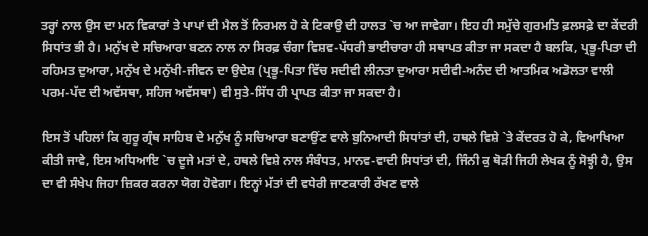ਤਰ੍ਹਾਂ ਨਾਲ ਉਸ ਦਾ ਮਨ ਵਿਕਾਰਾਂ ਤੇ ਪਾਪਾਂ ਦੀ ਮੈਲ ਤੋਂ ਨਿਰਮਲ ਹੋ ਕੇ ਟਿਕਾਉ ਦੀ ਹਾਲਤ `ਚ ਆ ਜਾਵੇਗਾ। ਇਹ ਹੀ ਸਮੁੱਚੇ ਗੁਰਮਤਿ ਫ਼ਲਸਫ਼ੇ ਦਾ ਕੇਂਦਰੀ ਸਿਧਾਂਤ ਭੀ ਹੈ। ਮਨੁੱਖ ਦੇ ਸਚਿਆਰਾ ਬਣਨ ਨਾਲ ਨਾ ਸਿਰਫ਼ ਚੰਗਾ ਵਿਸ਼ਵ-ਪੱਧਰੀ ਭਾਈਚਾਰਾ ਹੀ ਸਥਾਪਤ ਕੀਤਾ ਜਾ ਸਕਦਾ ਹੈ ਬਲਕਿ, ਪ੍ਰਭੂ-ਪਿਤਾ ਦੀ ਰਹਿਮਤ ਦੁਆਰਾ, ਮਨੁੱਖ ਦੇ ਮਨੁੱਖੀ-ਜੀਵਨ ਦਾ ਉਦੇਸ਼ (ਪ੍ਰਭੂ-ਪਿਤਾ ਵਿੱਚ ਸਦੀਵੀ ਲੀਨਤਾ ਦੁਆਰਾ ਸਦੀਵੀ-ਅਨੰਦ ਦੀ ਆਤਮਿਕ ਅਡੋਲਤਾ ਵਾਲੀ ਪਰਮ-ਪੱਦ ਦੀ ਅਵੱਸਥਾ, ਸਹਿਜ ਅਵੱਸਥਾ) ਵੀ ਸੁਤੇ-ਸਿੱਧ ਹੀ ਪ੍ਰਾਪਤ ਕੀਤਾ ਜਾ ਸਕਦਾ ਹੈ।

ਇਸ ਤੋਂ ਪਹਿਲਾਂ ਕਿ ਗੁਰੂ ਗ੍ਰੰਥ ਸਾਹਿਬ ਦੇ ਮਨੁੱਖ ਨੂੰ ਸਚਿਆਰਾ ਬਣਾਉਂਣ ਵਾਲੇ ਬੁਨਿਆਦੀ ਸਿਧਾਂਤਾਂ ਦੀ, ਹਥਲੇ ਵਿਸ਼ੇ `ਤੇ ਕੇਂਦਰਤ ਹੋ ਕੇ, ਵਿਆਖਿਆ ਕੀਤੀ ਜਾਵੇ, ਇਸ ਅਧਿਆਇ `ਚ ਦੂਜੇ ਮਤਾਂ ਦੇ, ਹਥਲੇ ਵਿਸ਼ੇ ਨਾਲ ਸੰਬੰਧਤ, ਮਾਨਵ-ਵਾਦੀ ਸਿਧਾਂਤਾਂ ਦੀ, ਜਿੰਨੀ ਕੁ ਥੋੜੀ ਜਿਹੀ ਲੇਖਕ ਨੂੰ ਸੋਝ੍ਹੀ ਹੈ, ਉਸ ਦਾ ਵੀ ਸੰਖੇਪ ਜਿਹਾ ਜ਼ਿਕਰ ਕਰਨਾ ਯੋਗ ਹੋਵੇਗਾ। ਇਨ੍ਹਾਂ ਮੱਤਾਂ ਦੀ ਵਧੇਰੀ ਜਾਣਕਾਰੀ ਰੱਖਣ ਵਾਲੇ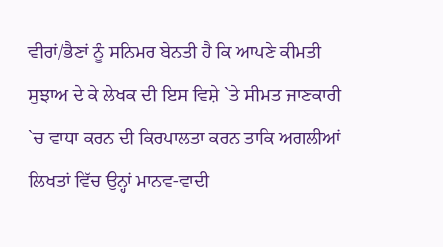ਵੀਰਾਂ/ਭੈਣਾਂ ਨੂੰ ਸਨਿਮਰ ਬੇਨਤੀ ਹੈ ਕਿ ਆਪਣੇ ਕੀਮਤੀ ਸੁਝਾਅ ਦੇ ਕੇ ਲੇਖਕ ਦੀ ਇਸ ਵਿਸ਼ੇ `ਤੇ ਸੀਮਤ ਜਾਣਕਾਰੀ `ਚ ਵਾਧਾ ਕਰਨ ਦੀ ਕਿਰਪਾਲਤਾ ਕਰਨ ਤਾਕਿ ਅਗਲੀਆਂ ਲਿਖਤਾਂ ਵਿੱਚ ਉਨ੍ਹਾਂ ਮਾਨਵ-ਵਾਦੀ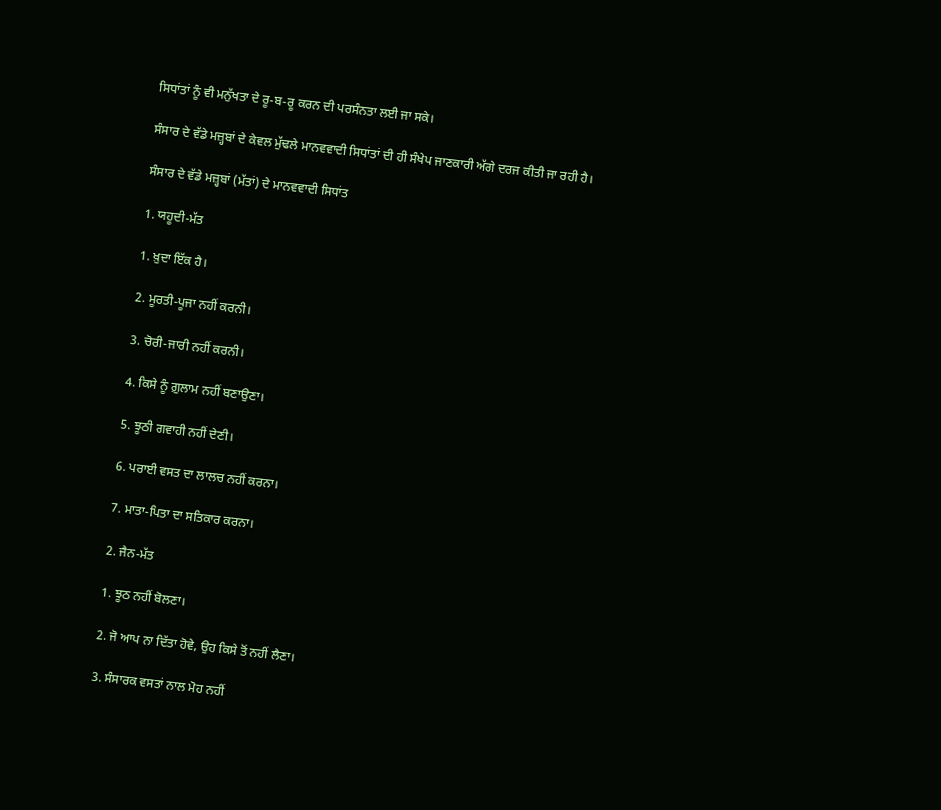ਸਿਧਾਂਤਾਂ ਨੂੰ ਵੀ ਮਨੁੱਖਤਾ ਦੇ ਰੂ-ਬ-ਰੂ ਕਰਨ ਦੀ ਪਰਸੰਨਤਾ ਲਈ ਜਾ ਸਕੇ।

ਸੰਸਾਰ ਦੇ ਵੱਡੇ ਮਜ਼੍ਹਬਾਂ ਦੇ ਕੇਵਲ ਮੁੱਢਲੇ ਮਾਨਵਵਾਦੀ ਸਿਧਾਂਤਾਂ ਦੀ ਹੀ ਸੰਖੇਪ ਜਾਣਕਾਰੀ ਅੱਗੇ ਦਰਜ ਕੀਤੀ ਜਾ ਰਹੀ ਹੈ।

ਸੰਸਾਰ ਦੇ ਵੱਡੇ ਮਜ਼੍ਹਬਾਂ (ਮੱਤਾਂ) ਦੇ ਮਾਨਵਵਾਦੀ ਸਿਧਾਂਤ

1. ਯਹੂਦੀ-ਮੱਤ

1. ਖ਼ੁਦਾ ਇੱਕ ਹੈ।

2. ਮੂਰਤੀ-ਪੂਜਾ ਨਹੀਂ ਕਰਨੀ।

3. ਚੋਰੀ-ਜਾਰੀ ਨਹੀਂ ਕਰਨੀ।

4. ਕਿਸੇ ਨੂੰ ਗ਼ੁਲਾਮ ਨਹੀਂ ਬਣਾਉਣਾ।

5. ਝੂਠੀ ਗਵਾਹੀ ਨਹੀਂ ਦੇਣੀ।

6. ਪਰਾਈ ਵਸਤ ਦਾ ਲਾਲਚ ਨਹੀਂ ਕਰਨਾ।

7. ਮਾਤਾ-ਪਿਤਾ ਦਾ ਸਤਿਕਾਰ ਕਰਨਾ।

2. ਜੈਨ-ਮੱਤ

1. ਝੂਠ ਨਹੀਂ ਬੋਲਣਾ।

2. ਜੋ ਆਪ ਨਾ ਦਿੱਤਾ ਹੋਵੇ, ਉਹ ਕਿਸੇ ਤੋਂ ਨਹੀਂ ਲੈਣਾ।

3. ਸੰਸਾਰਕ ਵਸਤਾਂ ਨਾਲ ਮੋਹ ਨਹੀਂ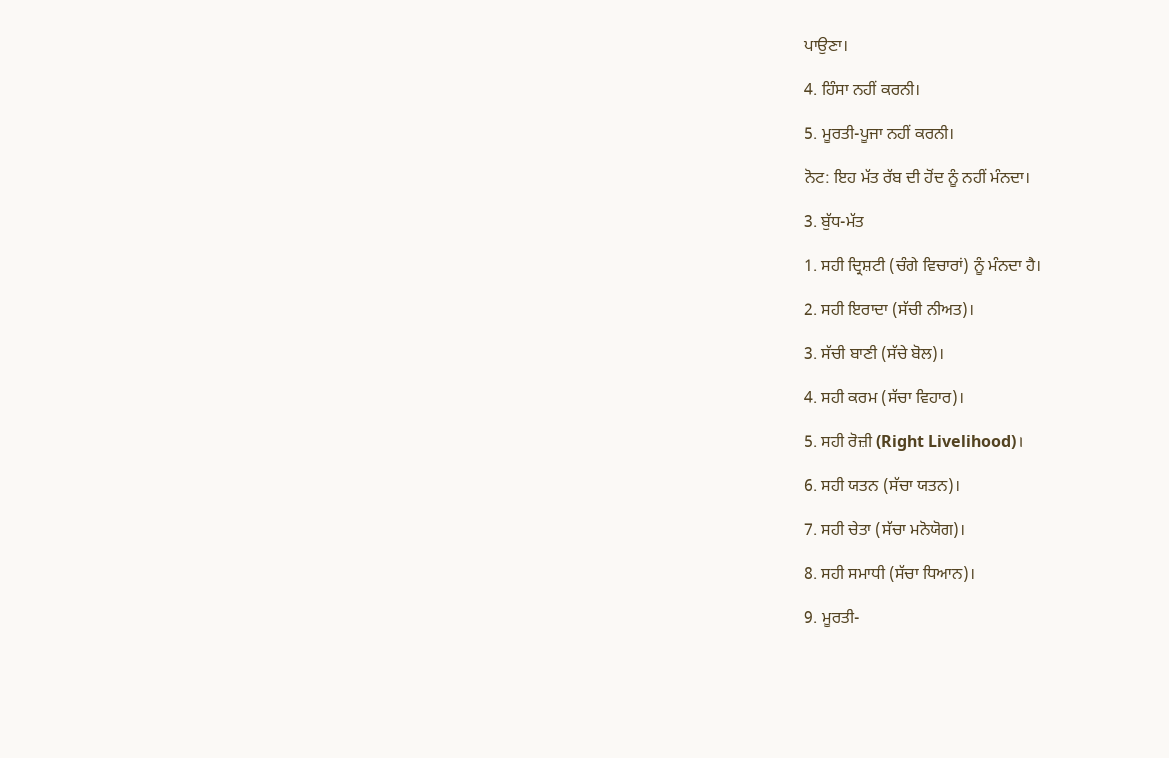ਪਾਉਣਾ।

4. ਹਿੰਸਾ ਨਹੀਂ ਕਰਨੀ।

5. ਮੂਰਤੀ-ਪੂਜਾ ਨਹੀਂ ਕਰਨੀ।

ਨੋਟ: ਇਹ ਮੱਤ ਰੱਬ ਦੀ ਹੋਂਦ ਨੂੰ ਨਹੀਂ ਮੰਨਦਾ।

3. ਬੁੱਧ-ਮੱਤ

1. ਸਹੀ ਦ੍ਰਿਸ਼ਟੀ (ਚੰਗੇ ਵਿਚਾਰਾਂ) ਨੂੰ ਮੰਨਦਾ ਹੈ।

2. ਸਹੀ ਇਰਾਦਾ (ਸੱਚੀ ਨੀਅਤ)।

3. ਸੱਚੀ ਬਾਣੀ (ਸੱਚੇ ਬੋਲ)।

4. ਸਹੀ ਕਰਮ (ਸੱਚਾ ਵਿਹਾਰ)।

5. ਸਹੀ ਰੋਜ਼ੀ (Right Livelihood)।

6. ਸਹੀ ਯਤਨ (ਸੱਚਾ ਯਤਨ)।

7. ਸਹੀ ਚੇਤਾ (ਸੱਚਾ ਮਨੋਯੋਗ)।

8. ਸਹੀ ਸਮਾਧੀ (ਸੱਚਾ ਧਿਆਨ)।

9. ਮੂਰਤੀ-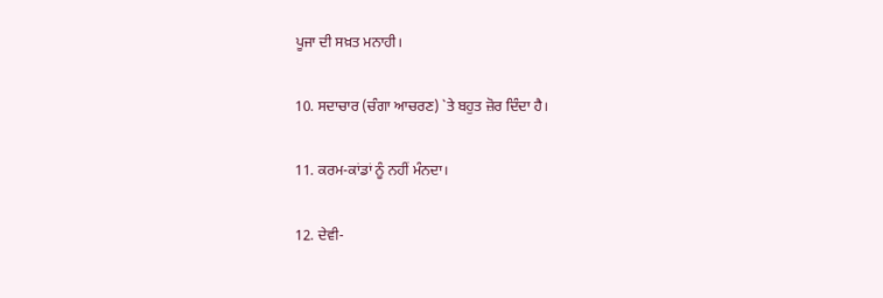ਪੂਜਾ ਦੀ ਸਖ਼ਤ ਮਨਾਹੀ।

10. ਸਦਾਚਾਰ (ਚੰਗਾ ਆਚਰਣ) `ਤੇ ਬਹੁਤ ਜ਼ੋਰ ਦਿੰਦਾ ਹੈ।

11. ਕਰਮ-ਕਾਂਡਾਂ ਨੂੰ ਨਹੀਂ ਮੰਨਦਾ।

12. ਦੇਵੀ-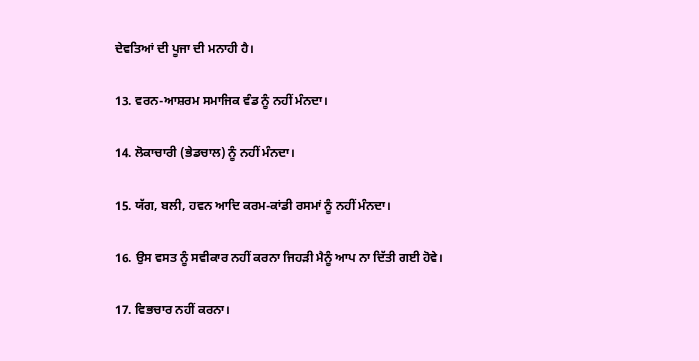ਦੇਵਤਿਆਂ ਦੀ ਪੂਜਾ ਦੀ ਮਨਾਹੀ ਹੈ।

13. ਵਰਨ-ਆਸ਼ਰਮ ਸਮਾਜਿਕ ਵੰਡ ਨੂੰ ਨਹੀਂ ਮੰਨਦਾ।

14. ਲੋਕਾਚਾਰੀ (ਭੇਡਚਾਲ) ਨੂੰ ਨਹੀਂ ਮੰਨਦਾ।

15. ਯੱਗ, ਬਲੀ, ਹਵਨ ਆਦਿ ਕਰਮ-ਕਾਂਡੀ ਰਸਮਾਂ ਨੂੰ ਨਹੀਂ ਮੰਨਦਾ।

16. ਉਸ ਵਸਤ ਨੂੰ ਸਵੀਕਾਰ ਨਹੀਂ ਕਰਨਾ ਜਿਹੜੀ ਮੈਨੂੰ ਆਪ ਨਾ ਦਿੱਤੀ ਗਈ ਹੋਵੇ।

17. ਵਿਭਚਾਰ ਨਹੀਂ ਕਰਨਾ।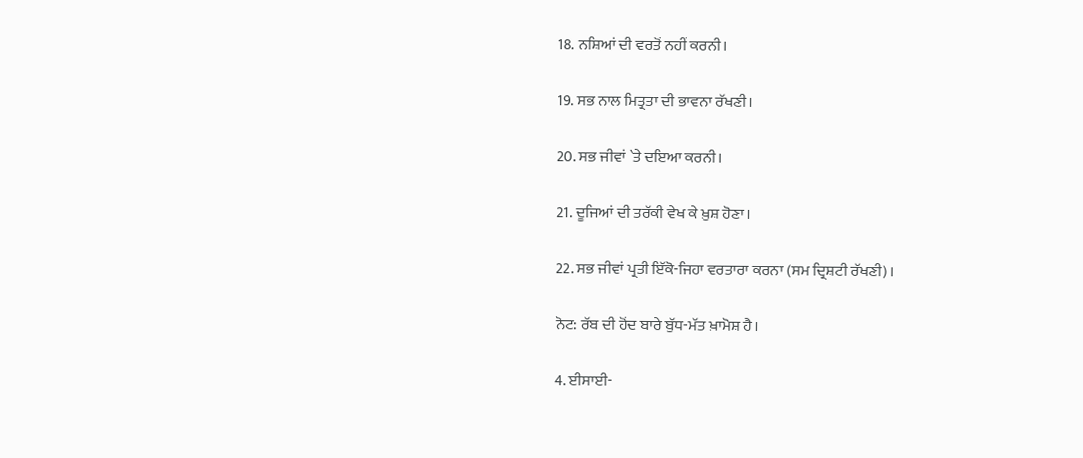18. ਨਸ਼ਿਆਂ ਦੀ ਵਰਤੋਂ ਨਹੀਂ ਕਰਨੀ।

19. ਸਭ ਨਾਲ ਮਿਤ੍ਰਤਾ ਦੀ ਭਾਵਨਾ ਰੱਖਣੀ।

20. ਸਭ ਜੀਵਾਂ `ਤੇ ਦਇਆ ਕਰਨੀ।

21. ਦੂਜਿਆਂ ਦੀ ਤਰੱਕੀ ਵੇਖ ਕੇ ਖ਼ੁਸ਼ ਹੋਣਾ।

22. ਸਭ ਜੀਵਾਂ ਪ੍ਰਤੀ ਇੱਕੋ-ਜਿਹਾ ਵਰਤਾਰਾ ਕਰਨਾ (ਸਮ ਦ੍ਰਿਸ਼ਟੀ ਰੱਖਣੀ)।

ਨੋਟ: ਰੱਬ ਦੀ ਹੋਂਦ ਬਾਰੇ ਬੁੱਧ-ਮੱਤ ਖ਼ਾਮੋਸ਼ ਹੈ।

4. ਈਸਾਈ-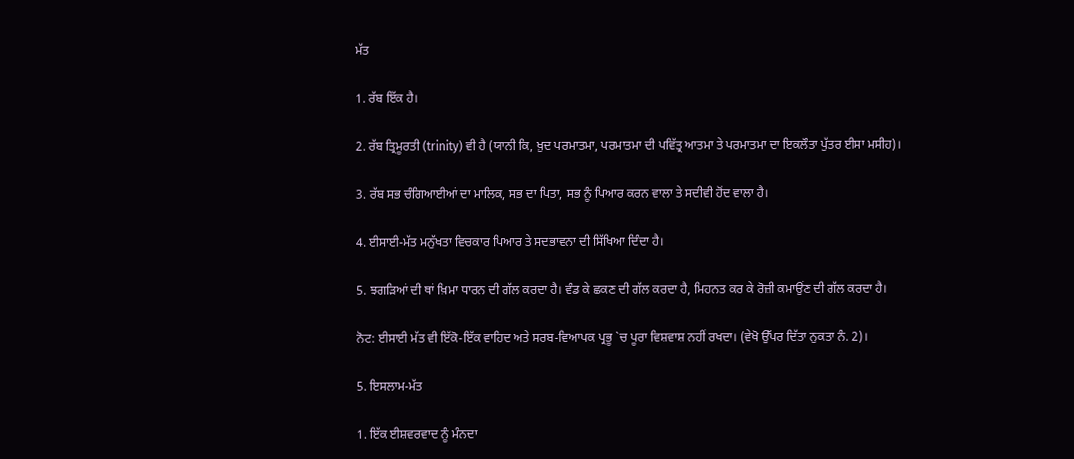ਮੱਤ

1. ਰੱਬ ਇੱਕ ਹੈ।

2. ਰੱਬ ਤ੍ਰਿਮੂਰਤੀ (trinity) ਵੀ ਹੈ (ਯਾਨੀ ਕਿ, ਖ਼ੁਦ ਪਰਮਾਤਮਾ, ਪਰਮਾਤਮਾ ਦੀ ਪਵਿੱਤ੍ਰ ਆਤਮਾ ਤੇ ਪਰਮਾਤਮਾ ਦਾ ਇਕਲੌਤਾ ਪੁੱਤਰ ਈਸਾ ਮਸੀਹ)।

3. ਰੱਬ ਸਭ ਚੰਗਿਆਈਆਂ ਦਾ ਮਾਲਿਕ, ਸਭ ਦਾ ਪਿਤਾ, ਸਭ ਨੂੰ ਪਿਆਰ ਕਰਨ ਵਾਲਾ ਤੇ ਸਦੀਵੀ ਹੋਂਦ ਵਾਲਾ ਹੈ।

4. ਈਸਾਈ-ਮੱਤ ਮਨੁੱਖਤਾ ਵਿਚਕਾਰ ਪਿਆਰ ਤੇ ਸਦਭਾਵਨਾ ਦੀ ਸਿੱਖਿਆ ਦਿੰਦਾ ਹੈ।

5. ਝਗੜਿਆਂ ਦੀ ਥਾਂ ਖ਼ਿਮਾ ਧਾਰਨ ਦੀ ਗੱਲ ਕਰਦਾ ਹੈ। ਵੰਡ ਕੇ ਛਕਣ ਦੀ ਗੱਲ ਕਰਦਾ ਹੈ, ਮਿਹਨਤ ਕਰ ਕੇ ਰੋਜ਼ੀ ਕਮਾਉਂਣ ਦੀ ਗੱਲ ਕਰਦਾ ਹੈ।

ਨੋਟ: ਈਸਾਈ ਮੱਤ ਵੀ ਇੱਕੋ-ਇੱਕ ਵਾਹਿਦ ਅਤੇ ਸਰਬ-ਵਿਆਪਕ ਪ੍ਰਭੂ `ਚ ਪੂਰਾ ਵਿਸ਼ਵਾਸ਼ ਨਹੀਂ ਰਖਦਾ। (ਵੇਖੋ ਉੱਪਰ ਦਿੱਤਾ ਨੁਕਤਾ ਨੰ. 2)।

5. ਇਸਲਾਮ-ਮੱਤ

1. ਇੱਕ ਈਸ਼ਵਰਵਾਦ ਨੂੰ ਮੰਨਦਾ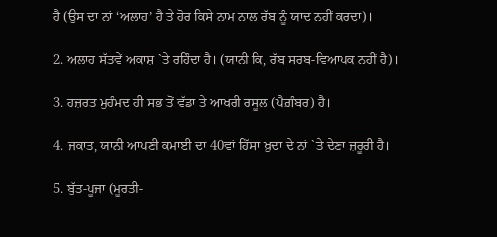ਹੈ (ਉਸ ਦਾ ਨਾਂ ‘ਅਲਾਹ’ ਹੈ ਤੇ ਹੋਰ ਕਿਸੇ ਨਾਮ ਨਾਲ ਰੱਬ ਨੂੰ ਯਾਦ ਨਹੀਂ ਕਰਦਾ)।

2. ਅਲਾਹ ਸੱਤਵੇਂ ਅਕਾਸ਼ `ਤੇ ਰਹਿੰਦਾ ਹੈ। (ਯਾਨੀ ਕਿ, ਰੱਬ ਸਰਬ-ਵਿਆਪਕ ਨਹੀਂ ਹੈ)।

3. ਹਜ਼ਰਤ ਮੁਹੰਮਦ ਹੀ ਸਭ ਤੋਂ ਵੱਡਾ ਤੇ ਆਖਰੀ ਰਸੂਲ (ਪੈਗ਼ੰਬਰ) ਹੈ।

4. ਜਕਾਤ, ਯਾਨੀ ਆਪਣੀ ਕਮਾਈ ਦਾ 40ਵਾਂ ਹਿੱਸਾ ਖ਼ੁਦਾ ਦੇ ਨਾਂ `ਤੇ ਦੇਣਾ ਜ਼ਰੂਰੀ ਹੈ।

5. ਬੁੱਤ-ਪੂਜਾ (ਮੂਰਤੀ-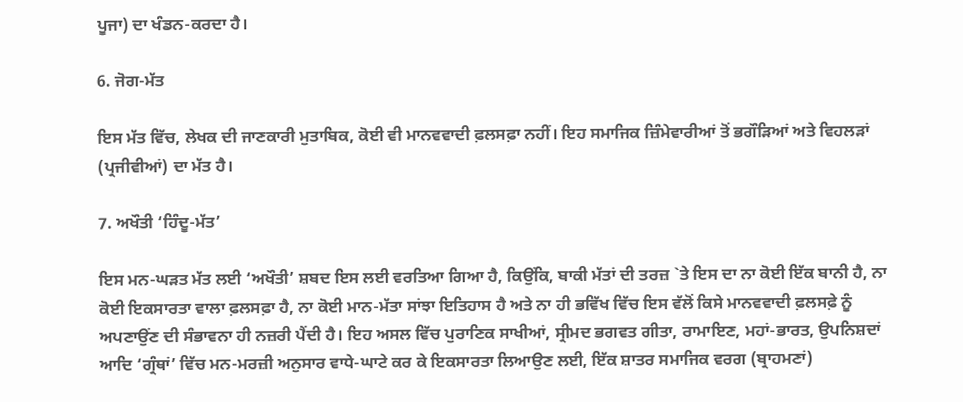ਪੂਜਾ) ਦਾ ਖੰਡਨ-ਕਰਦਾ ਹੈ।

6. ਜੋਗ-ਮੱਤ

ਇਸ ਮੱਤ ਵਿੱਚ, ਲੇਖਕ ਦੀ ਜਾਣਕਾਰੀ ਮੁਤਾਬਿਕ, ਕੋਈ ਵੀ ਮਾਨਵਵਾਦੀ ਫ਼ਲਸਫ਼ਾ ਨਹੀਂ। ਇਹ ਸਮਾਜਿਕ ਜ਼ਿੰਮੇਵਾਰੀਆਂ ਤੋਂ ਭਗੌੜਿਆਂ ਅਤੇ ਵਿਹਲੜਾਂ (ਪ੍ਰਜੀਵੀਆਂ) ਦਾ ਮੱਤ ਹੈ।

7. ਅਖੌਤੀ ‘ਹਿੰਦੂ-ਮੱਤ’

ਇਸ ਮਨ-ਘੜਤ ਮੱਤ ਲਈ ‘ਅਖੌਤੀ’ ਸ਼ਬਦ ਇਸ ਲਈ ਵਰਤਿਆ ਗਿਆ ਹੈ, ਕਿਉਂਕਿ, ਬਾਕੀ ਮੱਤਾਂ ਦੀ ਤਰਜ਼ `ਤੇ ਇਸ ਦਾ ਨਾ ਕੋਈ ਇੱਕ ਬਾਨੀ ਹੈ, ਨਾ ਕੋਈ ਇਕਸਾਰਤਾ ਵਾਲਾ ਫ਼ਲਸਫ਼ਾ ਹੈ, ਨਾ ਕੋਈ ਮਾਨ-ਮੱਤਾ ਸਾਂਝਾ ਇਤਿਹਾਸ ਹੈ ਅਤੇ ਨਾ ਹੀ ਭਵਿੱਖ ਵਿੱਚ ਇਸ ਵੱਲੋਂ ਕਿਸੇ ਮਾਨਵਵਾਦੀ ਫ਼ਲਸਫ਼ੇ ਨੂੰ ਅਪਣਾਉਂਣ ਦੀ ਸੰਭਾਵਨਾ ਹੀ ਨਜ਼ਰੀ ਪੈਂਦੀ ਹੈ। ਇਹ ਅਸਲ ਵਿੱਚ ਪੁਰਾਣਿਕ ਸਾਖੀਆਂ, ਸ੍ਰੀਮਦ ਭਗਵਤ ਗੀਤਾ, ਰਾਮਾਇਣ, ਮਹਾਂ-ਭਾਰਤ, ਉਪਨਿਸ਼ਦਾਂ ਆਦਿ ‘ਗ੍ਰੰਥਾਂ’ ਵਿੱਚ ਮਨ-ਮਰਜ਼ੀ ਅਨੁਸਾਰ ਵਾਧੇ-ਘਾਟੇ ਕਰ ਕੇ ਇਕਸਾਰਤਾ ਲਿਆਉਣ ਲਈ, ਇੱਕ ਸ਼ਾਤਰ ਸਮਾਜਿਕ ਵਰਗ (ਬ੍ਰਾਹਮਣਾਂ)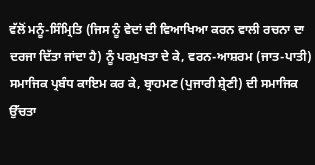ਵੱਲੋਂ ਮਨੂੰ-ਸਿੰਮ੍ਰਿਤਿ (ਜਿਸ ਨੂੰ ਵੇਦਾਂ ਦੀ ਵਿਆਖਿਆ ਕਰਨ ਵਾਲੀ ਰਚਨਾ ਦਾ ਦਰਜਾ ਦਿੱਤਾ ਜਾਂਦਾ ਹੈ) ਨੂੰ ਪਰਮੁਖਤਾ ਦੇ ਕੇ, ਵਰਨ-ਆਸ਼ਰਮ (ਜਾਤ-ਪਾਤੀ) ਸਮਾਜਿਕ ਪ੍ਰਬੰਧ ਕਾਇਮ ਕਰ ਕੇ, ਬ੍ਰਾਹਮਣ (ਪੁਜਾਰੀ ਸ਼੍ਰੇਣੀ) ਦੀ ਸਮਾਜਿਕ ਉੱਚਤਾ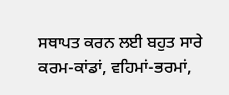ਸਥਾਪਤ ਕਰਨ ਲਈ ਬਹੁਤ ਸਾਰੇ ਕਰਮ-ਕਾਂਡਾਂ, ਵਹਿਮਾਂ-ਭਰਮਾਂ,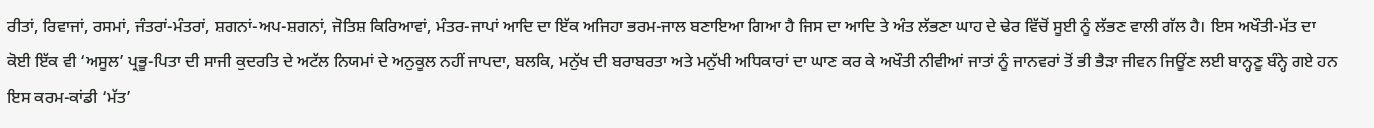ਰੀਤਾਂ, ਰਿਵਾਜਾਂ, ਰਸਮਾਂ, ਜੰਤਰਾਂ-ਮੰਤਰਾਂ, ਸ਼ਗਨਾਂ-ਅਪ-ਸ਼ਗਨਾਂ, ਜੋਤਿਸ਼ ਕਿਰਿਆਵਾਂ, ਮੰਤਰ-ਜਾਪਾਂ ਆਦਿ ਦਾ ਇੱਕ ਅਜਿਹਾ ਭਰਮ-ਜਾਲ ਬਣਾਇਆ ਗਿਆ ਹੈ ਜਿਸ ਦਾ ਆਦਿ ਤੇ ਅੰਤ ਲੱਭਣਾ ਘਾਹ ਦੇ ਢੇਰ ਵਿੱਚੋਂ ਸੂਈ ਨੂੰ ਲੱਭਣ ਵਾਲੀ ਗੱਲ ਹੈ। ਇਸ ਅਖੌਤੀ-ਮੱਤ ਦਾ ਕੋਈ ਇੱਕ ਵੀ ‘ਅਸੂਲ’ ਪ੍ਰਭੂ-ਪਿਤਾ ਦੀ ਸਾਜੀ ਕੁਦਰਤਿ ਦੇ ਅਟੱਲ ਨਿਯਮਾਂ ਦੇ ਅਨੁਕੂਲ ਨਹੀਂ ਜਾਪਦਾ, ਬਲਕਿ, ਮਨੁੱਖ ਦੀ ਬਰਾਬਰਤਾ ਅਤੇ ਮਨੁੱਖੀ ਅਧਿਕਾਰਾਂ ਦਾ ਘਾਣ ਕਰ ਕੇ ਅਖੌਤੀ ਨੀਵੀਆਂ ਜਾਤਾਂ ਨੂੰ ਜਾਨਵਰਾਂ ਤੋਂ ਭੀ ਭੈੜਾ ਜੀਵਨ ਜਿਊਂਣ ਲਈ ਬਾਨ੍ਹਣੂ ਬੰਨ੍ਹੇ ਗਏ ਹਨ ਇਸ ਕਰਮ-ਕਾਂਡੀ ‘ਮੱਤ’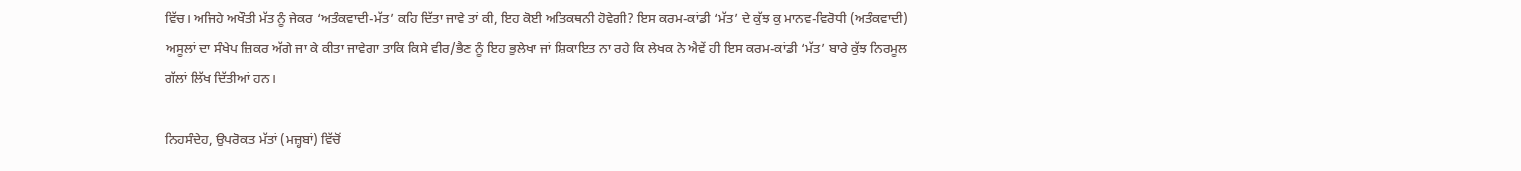ਵਿੱਚ। ਅਜਿਹੇ ਅਖੌਤੀ ਮੱਤ ਨੂੰ ਜੇਕਰ ‘ਅਤੰਕਵਾਦੀ-ਮੱਤ’ ਕਹਿ ਦਿੱਤਾ ਜਾਵੇ ਤਾਂ ਕੀ, ਇਹ ਕੋਈ ਅਤਿਕਥਨੀ ਹੋਵੇਗੀ? ਇਸ ਕਰਮ-ਕਾਂਡੀ ‘ਮੱਤ’ ਦੇ ਕੁੱਝ ਕੁ ਮਾਨਵ-ਵਿਰੋਧੀ (ਅਤੰਕਵਾਦੀ) ਅਸੂਲਾਂ ਦਾ ਸੰਖੇਪ ਜ਼ਿਕਰ ਅੱਗੇ ਜਾ ਕੇ ਕੀਤਾ ਜਾਵੇਗਾ ਤਾਕਿ ਕਿਸੇ ਵੀਰ/ਭੈਣ ਨੂੰ ਇਹ ਭੁਲੇਖਾ ਜਾਂ ਸ਼ਿਕਾਇਤ ਨਾ ਰਹੇ ਕਿ ਲੇਖਕ ਨੇ ਐਵੇਂ ਹੀ ਇਸ ਕਰਮ-ਕਾਂਡੀ ‘ਮੱਤ’ ਬਾਰੇ ਕੁੱਝ ਨਿਰਮੂਲ ਗੱਲਾਂ ਲਿੱਖ ਦਿੱਤੀਆਂ ਹਨ।

ਨਿਹਸੰਦੇਹ, ਉਪਰੋਕਤ ਮੱਤਾਂ (ਮਜ਼੍ਹਬਾਂ) ਵਿੱਚੋਂ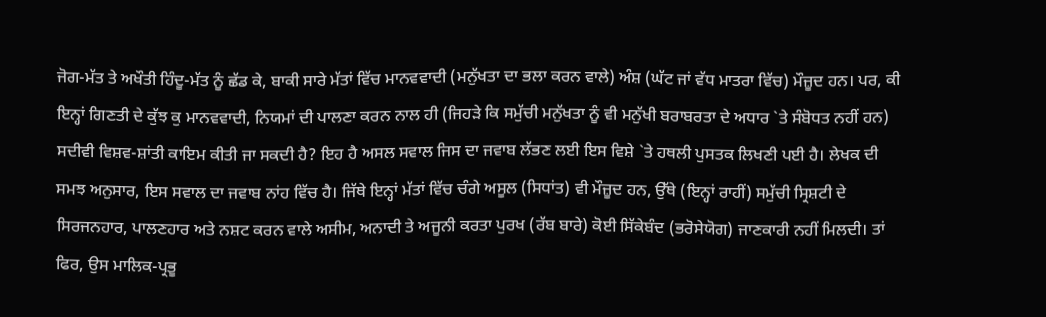ਜੋਗ-ਮੱਤ ਤੇ ਅਖੌਤੀ ਹਿੰਦੂ-ਮੱਤ ਨੂੰ ਛੱਡ ਕੇ, ਬਾਕੀ ਸਾਰੇ ਮੱਤਾਂ ਵਿੱਚ ਮਾਨਵਵਾਦੀ (ਮਨੁੱਖਤਾ ਦਾ ਭਲਾ ਕਰਨ ਵਾਲੇ) ਅੰਸ਼ (ਘੱਟ ਜਾਂ ਵੱਧ ਮਾਤਰਾ ਵਿੱਚ) ਮੌਜ਼ੂਦ ਹਨ। ਪਰ, ਕੀ ਇਨ੍ਹਾਂ ਗਿਣਤੀ ਦੇ ਕੁੱਝ ਕੁ ਮਾਨਵਵਾਦੀ, ਨਿਯਮਾਂ ਦੀ ਪਾਲਣਾ ਕਰਨ ਨਾਲ ਹੀ (ਜਿਹੜੇ ਕਿ ਸਮੁੱਚੀ ਮਨੁੱਖਤਾ ਨੂੰ ਵੀ ਮਨੁੱਖੀ ਬਰਾਬਰਤਾ ਦੇ ਅਧਾਰ `ਤੇ ਸੰਬੋਧਤ ਨਹੀਂ ਹਨ) ਸਦੀਵੀ ਵਿਸ਼ਵ-ਸ਼ਾਂਤੀ ਕਾਇਮ ਕੀਤੀ ਜਾ ਸਕਦੀ ਹੈ? ਇਹ ਹੈ ਅਸਲ ਸਵਾਲ ਜਿਸ ਦਾ ਜਵਾਬ ਲੱਭਣ ਲਈ ਇਸ ਵਿਸ਼ੇ `ਤੇ ਹਥਲੀ ਪੁਸਤਕ ਲਿਖਣੀ ਪਈ ਹੈ। ਲੇਖਕ ਦੀ ਸਮਝ ਅਨੁਸਾਰ, ਇਸ ਸਵਾਲ ਦਾ ਜਵਾਬ ਨਾਂਹ ਵਿੱਚ ਹੈ। ਜਿੱਥੇ ਇਨ੍ਹਾਂ ਮੱਤਾਂ ਵਿੱਚ ਚੰਗੇ ਅਸੂਲ (ਸਿਧਾਂਤ) ਵੀ ਮੌਜ਼ੂਦ ਹਨ, ਉੱਥੇ (ਇਨ੍ਹਾਂ ਰਾਹੀਂ) ਸਮੁੱਚੀ ਸ੍ਰਿਸ਼ਟੀ ਦੇ ਸਿਰਜਨਹਾਰ, ਪਾਲਣਹਾਰ ਅਤੇ ਨਸ਼ਟ ਕਰਨ ਵਾਲੇ ਅਸੀਮ, ਅਨਾਦੀ ਤੇ ਅਜੂਨੀ ਕਰਤਾ ਪੁਰਖ (ਰੱਬ ਬਾਰੇ) ਕੋਈ ਸਿੱਕੇਬੰਦ (ਭਰੋਸੇਯੋਗ) ਜਾਣਕਾਰੀ ਨਹੀਂ ਮਿਲਦੀ। ਤਾਂ ਫਿਰ, ਉਸ ਮਾਲਿਕ-ਪ੍ਰਭੂ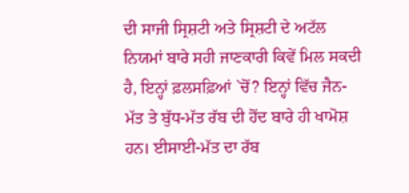ਦੀ ਸਾਜੀ ਸ੍ਰਿਸ਼ਟੀ ਅਤੇ ਸ੍ਰਿਸ਼ਟੀ ਦੇ ਅਟੱਲ ਨਿਯਮਾਂ ਬਾਰੇ ਸਹੀ ਜਾਣਕਾਰੀ ਕਿਵੇਂ ਮਿਲ ਸਕਦੀ ਹੈ, ਇਨ੍ਹਾਂ ਫ਼ਲਸਫ਼ਿਆਂ `ਚੋਂ? ਇਨ੍ਹਾਂ ਵਿੱਚ ਜੈਨ-ਮੱਤ ਤੇ ਬੁੱਧ-ਮੱਤ ਰੱਬ ਦੀ ਹੋਂਦ ਬਾਰੇ ਹੀ ਖਾਮੋਸ਼ ਹਨ। ਈਸਾਈ-ਮੱਤ ਦਾ ਰੱਬ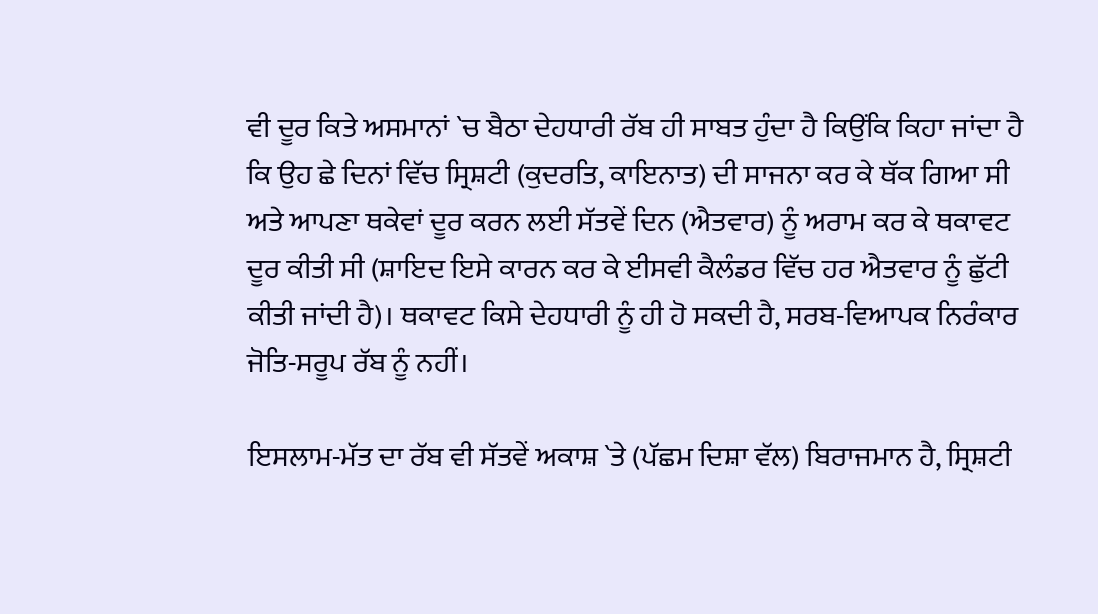ਵੀ ਦੂਰ ਕਿਤੇ ਅਸਮਾਨਾਂ `ਚ ਬੈਠਾ ਦੇਹਧਾਰੀ ਰੱਬ ਹੀ ਸਾਬਤ ਹੁੰਦਾ ਹੈ ਕਿਉਂਕਿ ਕਿਹਾ ਜਾਂਦਾ ਹੈ ਕਿ ਉਹ ਛੇ ਦਿਨਾਂ ਵਿੱਚ ਸ੍ਰਿਸ਼ਟੀ (ਕੁਦਰਤਿ, ਕਾਇਨਾਤ) ਦੀ ਸਾਜਨਾ ਕਰ ਕੇ ਥੱਕ ਗਿਆ ਸੀ ਅਤੇ ਆਪਣਾ ਥਕੇਵਾਂ ਦੂਰ ਕਰਨ ਲਈ ਸੱਤਵੇਂ ਦਿਨ (ਐਤਵਾਰ) ਨੂੰ ਅਰਾਮ ਕਰ ਕੇ ਥਕਾਵਟ ਦੂਰ ਕੀਤੀ ਸੀ (ਸ਼ਾਇਦ ਇਸੇ ਕਾਰਨ ਕਰ ਕੇ ਈਸਵੀ ਕੈਲੰਡਰ ਵਿੱਚ ਹਰ ਐਤਵਾਰ ਨੂੰ ਛੁੱਟੀ ਕੀਤੀ ਜਾਂਦੀ ਹੈ)। ਥਕਾਵਟ ਕਿਸੇ ਦੇਹਧਾਰੀ ਨੂੰ ਹੀ ਹੋ ਸਕਦੀ ਹੈ, ਸਰਬ-ਵਿਆਪਕ ਨਿਰੰਕਾਰ ਜੋਤਿ-ਸਰੂਪ ਰੱਬ ਨੂੰ ਨਹੀਂ।

ਇਸਲਾਮ-ਮੱਤ ਦਾ ਰੱਬ ਵੀ ਸੱਤਵੇਂ ਅਕਾਸ਼ `ਤੇ (ਪੱਛਮ ਦਿਸ਼ਾ ਵੱਲ) ਬਿਰਾਜਮਾਨ ਹੈ, ਸ੍ਰਿਸ਼ਟੀ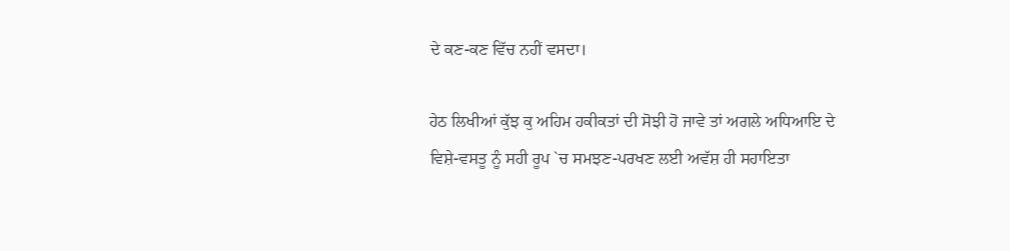ਦੇ ਕਣ-ਕਣ ਵਿੱਚ ਨਹੀਂ ਵਸਦਾ।

ਹੇਠ ਲਿਖੀਆਂ ਕੁੱਝ ਕੁ ਅਹਿਮ ਹਕੀਕਤਾਂ ਦੀ ਸੋਝੀ ਹੋ ਜਾਵੇ ਤਾਂ ਅਗਲੇ ਅਧਿਆਇ ਦੇ ਵਿਸ਼ੇ-ਵਸਤੂ ਨੂੰ ਸਹੀ ਰੂਪ `ਚ ਸਮਝਣ-ਪਰਖਣ ਲਈ ਅਵੱਸ਼ ਹੀ ਸਹਾਇਤਾ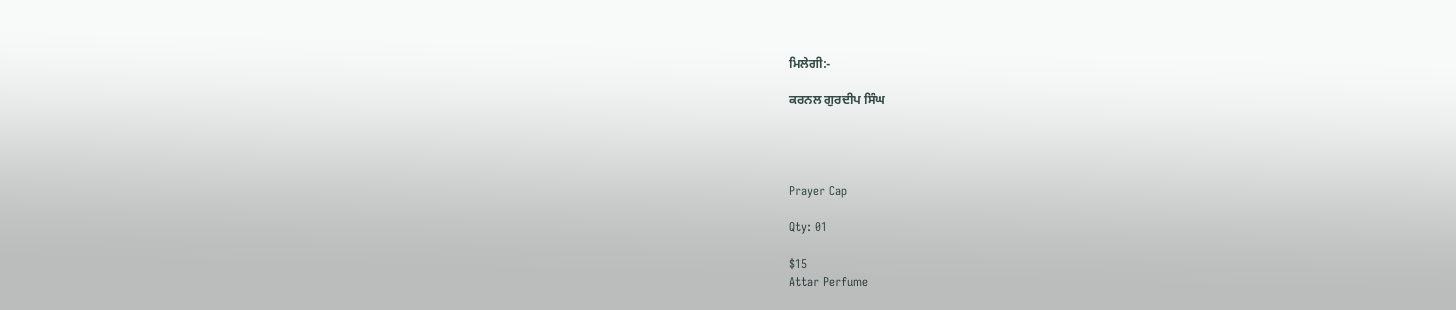ਮਿਲੇਗੀ:-

ਕਰਨਲ ਗੁਰਦੀਪ ਸਿੰਘ




Prayer Cap

Qty: 01

$15
Attar Perfume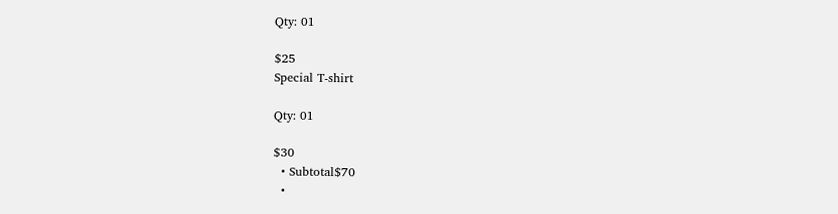Qty: 01

$25
Special T-shirt

Qty: 01

$30
  • Subtotal$70
  •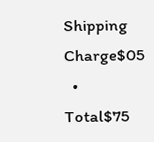Shipping Charge$05
  • Total$75